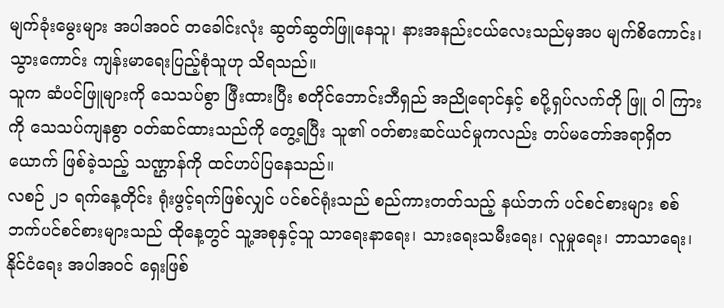မျက်ခုံးမွေးများ အပါအဝင် တခေါင်းလုံး ဆွတ်ဆွတ်ဖြူနေသူ၊ နားအနည်းငယ်လေးသည်မှအပ မျက်စိကောင်း၊ သွားကောင်း ကျန်းမာရေးပြည့်စုံသူဟု သိရသည်။
သူက ဆံပင်ဖြူများကို သေသပ်စွာ ဖြီးထားပြီး စတိုင်ဘောင်းဘီရှည် အညိုရောင်နှင့် စပို့ရှပ်လက်တို ဖြူ ဝါ ကြားကို သေသပ်ကျနစွာ ဝတ်ဆင်ထားသည်ကို တွေ့ရပြီး သူ၏ ဝတ်စားဆင်ယင်မှုကလည်း တပ်မတော်အရာရှိတယောက် ဖြစ်ခဲ့သည့် သဏ္ဌာန်ကို ထင်ဟပ်ပြနေသည်။
လစဉ် ၂၁ ရက်နေ့တိုင်း ရုံးဖွင့်ရက်ဖြစ်လျှင် ပင်စင်ရုံးသည် စည်ကားတတ်သည့် နယ်ဘက် ပင်စင်စားများ စစ်ဘက်ပင်စင်စားများသည် ထိုနေ့တွင် သူ့အစုနှင့်သူ သာရေးနာရေး၊ သားရေးသမီးရေး၊ လူမှုရေး၊ ဘာသာရေး၊ နိုင်ငံရေး အပါအဝင် ရှေးဖြစ်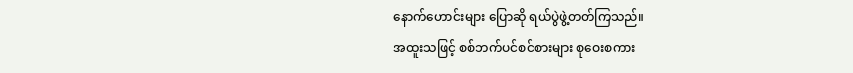နောက်ဟောင်းများ ပြောဆို ရယ်ပွဲဖွဲ့တတ်ကြသည်။
အထူးသဖြင့် စစ်ဘက်ပင်စင်စားများ စုဝေးစကား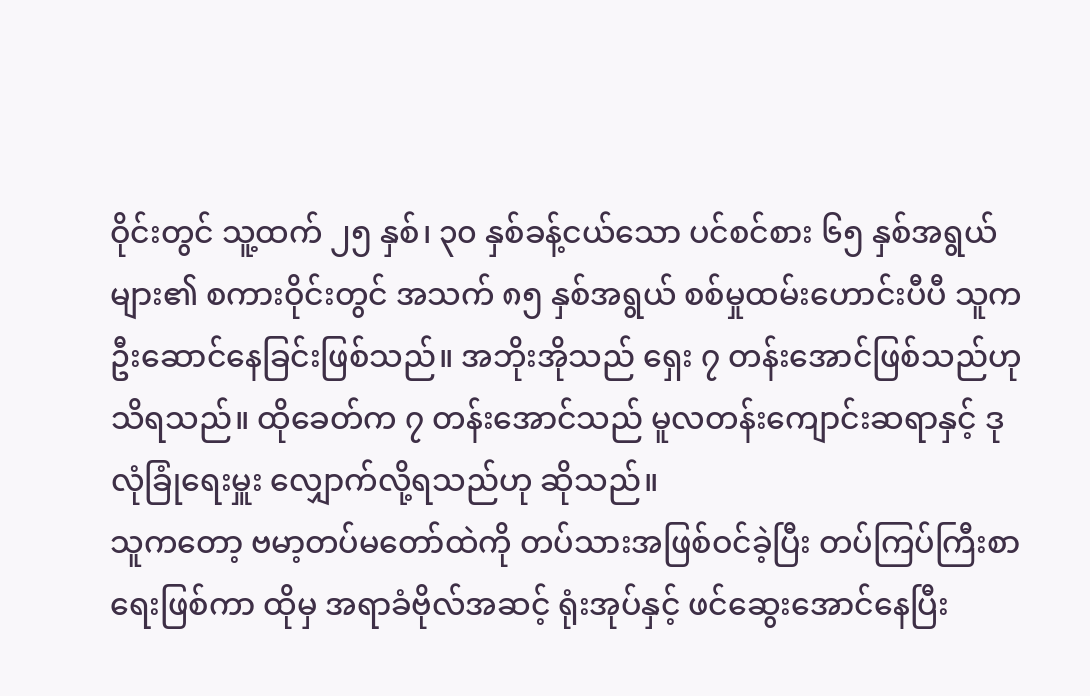ဝိုင်းတွင် သူ့ထက် ၂၅ နှစ်၊ ၃၀ နှစ်ခန့်ငယ်သော ပင်စင်စား ၆၅ နှစ်အရွယ်များ၏ စကားဝိုင်းတွင် အသက် ၈၅ နှစ်အရွယ် စစ်မှုထမ်းဟောင်းပီပီ သူက ဦးဆောင်နေခြင်းဖြစ်သည်။ အဘိုးအိုသည် ရှေး ၇ တန်းအောင်ဖြစ်သည်ဟု သိရသည်။ ထိုခေတ်က ၇ တန်းအောင်သည် မူလတန်းကျောင်းဆရာနှင့် ဒုလုံခြုံရေးမှူး လျှောက်လို့ရသည်ဟု ဆိုသည်။
သူကတော့ ဗမာ့တပ်မတော်ထဲကို တပ်သားအဖြစ်ဝင်ခဲ့ပြီး တပ်ကြပ်ကြီးစာရေးဖြစ်ကာ ထိုမှ အရာခံဗိုလ်အဆင့် ရုံးအုပ်နှင့် ဖင်ဆွေးအောင်နေပြီး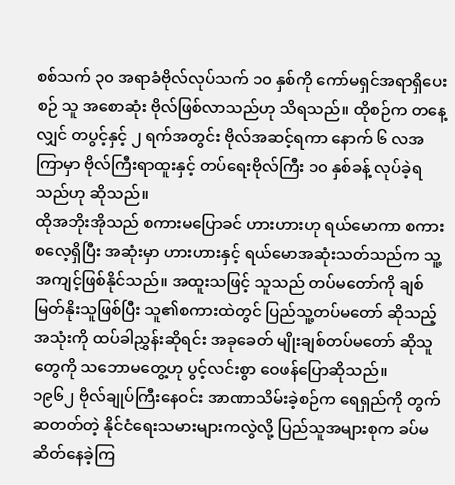စစ်သက် ၃၀ အရာခံဗိုလ်လုပ်သက် ၁၀ နှစ်ကို ကော်မရှင်အရာရှိပေးစဉ် သူ အစောဆုံး ဗိုလ်ဖြစ်လာသည်ဟု သိရသည်။ ထိုစဉ်က တနေ့လျှင် တပွင့်နှင့် ၂ ရက်အတွင်း ဗိုလ်အဆင့်ရကာ နောက် ၆ လအကြာမှာ ဗိုလ်ကြီးရာထူးနှင့် တပ်ရေးဗိုလ်ကြီး ၁၀ နှစ်ခန့် လုပ်ခဲ့ရသည်ဟု ဆိုသည်။
ထိုအဘိုးအိုသည် စကားမပြောခင် ဟားဟားဟု ရယ်မောကာ စကားစလေ့ရှိပြီး အဆုံးမှာ ဟားဟားနှင့် ရယ်မောအဆုံးသတ်သည်က သူ့အကျင့်ဖြစ်နိုင်သည်။ အထူးသဖြင့် သူသည် တပ်မတော်ကို ချစ်မြတ်နိုးသူဖြစ်ပြီး သူ၏စကားထဲတွင် ပြည်သူ့တပ်မတော် ဆိုသည့် အသုံးကို ထပ်ခါညွှန်းဆိုရင်း အခုခေတ် မျိုးချစ်တပ်မတော် ဆိုသူတွေကို သဘောမတွေ့ဟု ပွင့်လင်းစွာ ဝေဖန်ပြောဆိုသည်။
၁၉၆၂ ဗိုလ်ချုပ်ကြီးနေဝင်း အာဏာသိမ်းခဲ့စဉ်က ရေရှည်ကို တွက်ဆတတ်တဲ့ နိုင်ငံရေးသမားများကလွဲလို့ ပြည်သူအများစုက ခပ်မဆိတ်နေခဲ့ကြ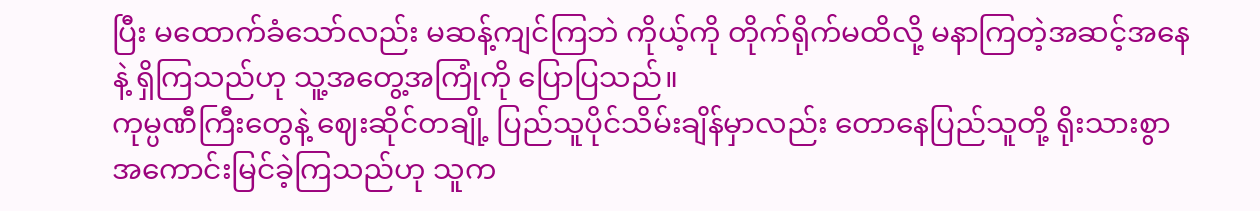ပြီး မထောက်ခံသော်လည်း မဆန့်ကျင်ကြဘဲ ကိုယ့်ကို တိုက်ရိုက်မထိလို့ မနာကြတဲ့အဆင့်အနေနဲ့ ရှိကြသည်ဟု သူ့အတွေ့အကြုံကို ပြောပြသည်။
ကုမ္ပဏီကြီးတွေနဲ့ ဈေးဆိုင်တချို့ ပြည်သူပိုင်သိမ်းချိန်မှာလည်း တောနေပြည်သူတို့ ရိုးသားစွာ အကောင်းမြင်ခဲ့ကြသည်ဟု သူက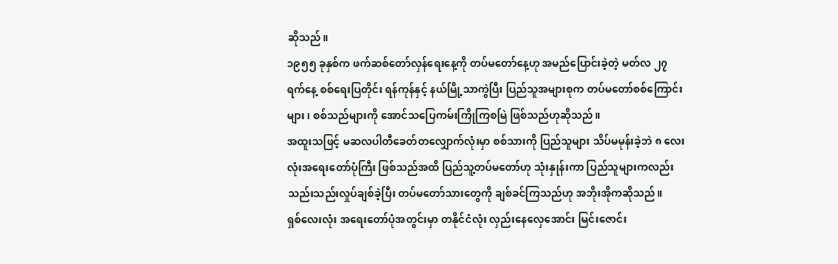ဆိုသည်။
၁၉၅၅ ခုနှစ်က ဖက်ဆစ်တော်လှန်ရေးနေ့ကို တပ်မတော်နေ့ဟု အမည်ပြောင်းခဲ့တဲ့ မတ်လ ၂၇ ရက်နေ့ စစ်ရေးပြတိုင်း ရန်ကုန်နှင့် နယ်မြို့သာကွဲပြီး ပြည်သူအများစုက တပ်မတော်စစ်ကြောင်းများ၊ စစ်သည်များကို အောင်သပြေကမ်းကြိုကြစမြဲ ဖြစ်သည်ဟုဆိုသည်။
အထူးသဖြင့် မဆလပါတီခေတ်တလျှောက်လုံးမှာ စစ်သားကို ပြည်သူများ သိပ်မမုန်းခဲ့ဘဲ ၈ လေးလုံးအရေးတော်ပုံကြီး ဖြစ်သည်အထိ ပြည်သူ့တပ်မတော်ဟု သုံးနှုန်းကာ ပြည်သူများကလည်း သည်းသည်းလှုပ်ချစ်ခဲ့ပြီး တပ်မတော်သားတွေကို ချစ်ခင်ကြသည်ဟု အဘိုးအိုကဆိုသည်။
ရှစ်လေးလုံး အရေးတော်ပုံအတွင်းမှာ တနိုင်ငံလုံး လှည်းနေလှေအောင်း မြင်းဇောင်း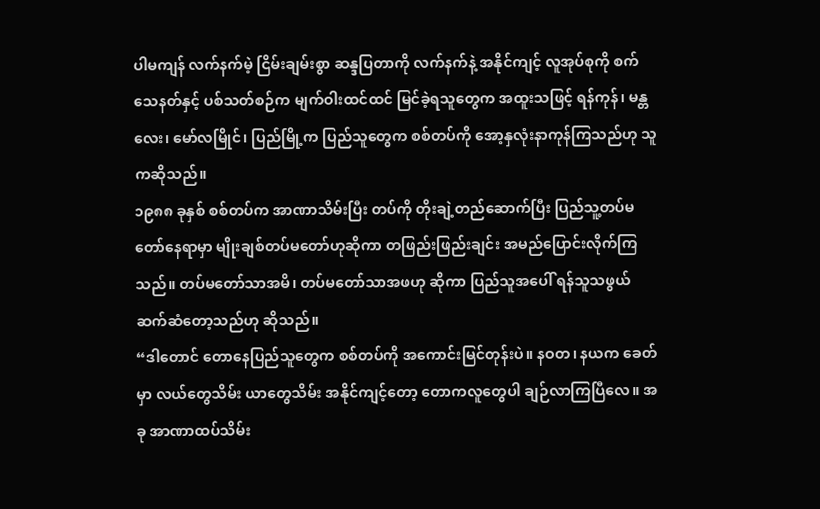ပါမကျန် လက်နက်မဲ့ ငြိမ်းချမ်းစွာ ဆန္ဒပြတာကို လက်နက်နဲ့ အနိုင်ကျင့် လူအုပ်စုကို စက်သေနတ်နှင့် ပစ်သတ်စဉ်က မျက်ဝါးထင်ထင် မြင်ခဲ့ရသူတွေက အထူးသဖြင့် ရန်ကုန်၊ မန္တလေး၊ မော်လမြိုင်၊ ပြည်မြို့က ပြည်သူတွေက စစ်တပ်ကို အော့နှလုံးနာကုန်ကြသည်ဟု သူကဆိုသည်။
၁၉၈၈ ခုနှစ် စစ်တပ်က အာဏာသိမ်းပြီး တပ်ကို တိုးချဲ့တည်ဆောက်ပြီး ပြည်သူ့တပ်မတော်နေရာမှာ မျိုးချစ်တပ်မတော်ဟုဆိုကာ တဖြည်းဖြည်းချင်း အမည်ပြောင်းလိုက်ကြသည်။ တပ်မတော်သာအမိ၊ တပ်မတော်သာအဖဟု ဆိုကာ ပြည်သူအပေါ် ရန်သူသဖွယ် ဆက်ဆံတော့သည်ဟု ဆိုသည်။
“ဒါတောင် တောနေပြည်သူတွေက စစ်တပ်ကို အကောင်းမြင်တုန်းပဲ။ နဝတ၊ နယက ခေတ်မှာ လယ်တွေသိမ်း ယာတွေသိမ်း အနိုင်ကျင့်တော့ တောကလူတွေပါ ချဉ်လာကြပြီလေ။ အခု အာဏာထပ်သိမ်း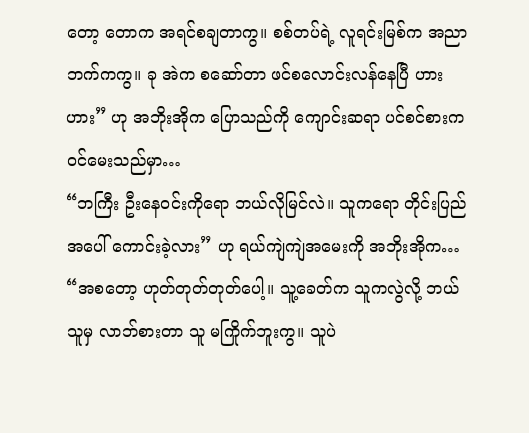တော့ တောက အရင်စချတာကွ။ စစ်တပ်ရဲ့ လူရင်းမြစ်က အညာဘက်ကကွ။ ခု အဲက စဆော်တာ ဖင်စလောင်းလန်နေပြီ ဟားဟား” ဟု အဘိုးအိုက ပြောသည်ကို ကျောင်းဆရာ ပင်စင်စားက ဝင်မေးသည်မှာ…
“ဘကြီး ဦးနေဝင်းကိုရော ဘယ်လိုမြင်လဲ။ သူကရော တိုင်းပြည်အပေါ် ကောင်းခဲ့လား” ဟု ရယ်ကျဲကျဲအမေးကို အဘိုးအိုက…
“အစတော့ ဟုတ်တုတ်တုတ်ပေါ့။ သူ့ခေတ်က သူကလွဲလို့ ဘယ်သူမှ လာဘ်စားတာ သူ မကြိုက်ဘူးကွ။ သူပဲ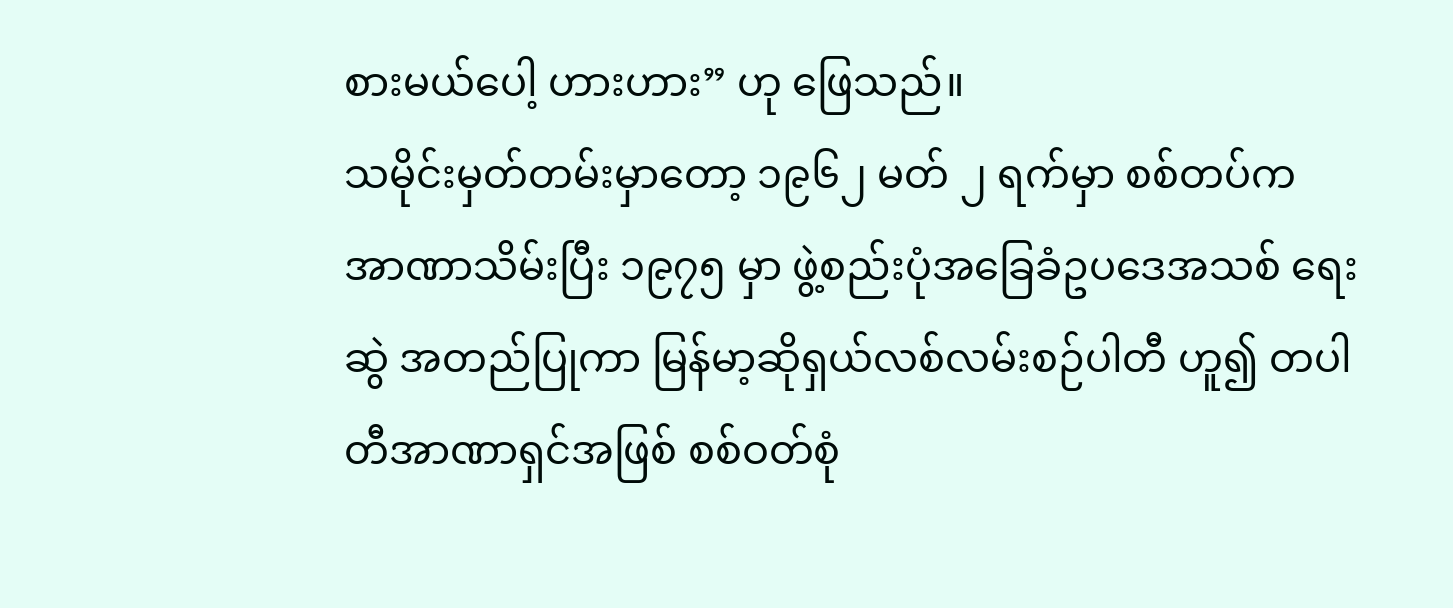စားမယ်ပေါ့ ဟားဟား” ဟု ဖြေသည်။
သမိုင်းမှတ်တမ်းမှာတော့ ၁၉၆၂ မတ် ၂ ရက်မှာ စစ်တပ်က အာဏာသိမ်းပြီး ၁၉၇၅ မှာ ဖွဲ့စည်းပုံအခြေခံဥပဒေအသစ် ရေးဆွဲ အတည်ပြုကာ မြန်မာ့ဆိုရှယ်လစ်လမ်းစဉ်ပါတီ ဟူ၍ တပါတီအာဏာရှင်အဖြစ် စစ်ဝတ်စုံ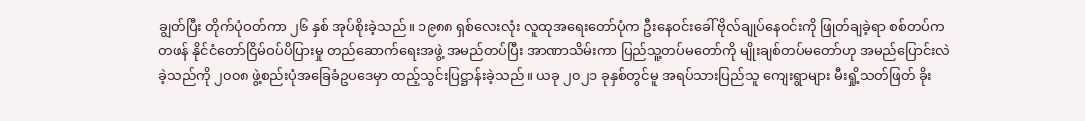ချွတ်ပြီး တိုက်ပုံဝတ်ကာ ၂၆ နှစ် အုပ်စိုးခဲ့သည်။ ၁၉၈၈ ရှစ်လေးလုံး လူထုအရေးတော်ပုံက ဦးနေဝင်းခေါ် ဗိုလ်ချုပ်နေဝင်းကို ဖြုတ်ချခဲ့ရာ စစ်တပ်က တဖန် နိုင်ငံတော်ငြိမ်ဝပ်ပိပြားမှု တည်ဆောက်ရေးအဖွဲ့ အမည်တပ်ပြီး အာဏာသိမ်းကာ ပြည်သူ့တပ်မတော်ကို မျိုးချစ်တပ်မတော်ဟု အမည်ပြောင်းလဲခဲ့သည်ကို ၂၀၀၈ ဖွဲ့စည်းပုံအခြေခံဥပဒေမှာ ထည့်သွင်းပြဋ္ဌာန်းခဲ့သည်။ ယခု ၂၀၂၁ ခုနှစ်တွင်မူ အရပ်သားပြည်သူ ကျေးရွာများ မီးရှို့သတ်ဖြတ် ခိုး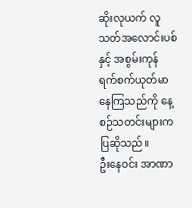ဆိုးလုယက် လူသတ်အလောင်းပစ်နှင့် အစွမ်းကုန် ရက်စက်ယုတ်မာနေကြသည်ကို နေ့စဉ်သတင်းများက ပြဆိုသည်။
ဦးနေဝင်း အာဏာ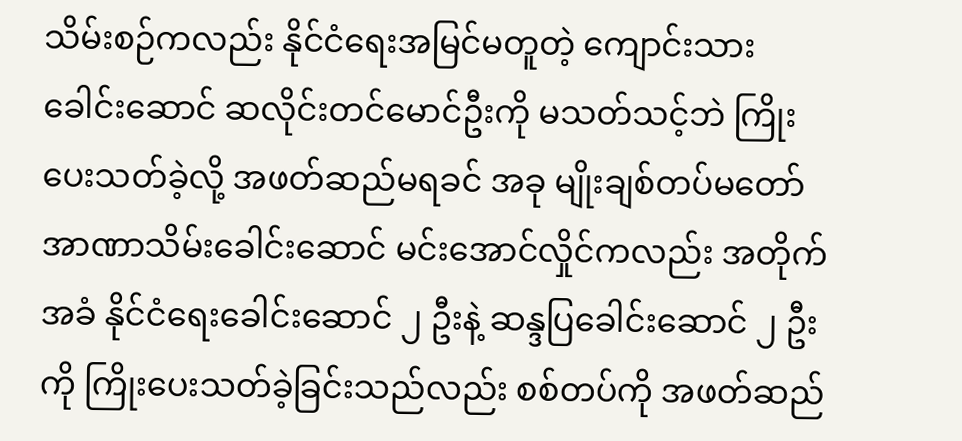သိမ်းစဉ်ကလည်း နိုင်ငံရေးအမြင်မတူတဲ့ ကျောင်းသားခေါင်းဆောင် ဆလိုင်းတင်မောင်ဦးကို မသတ်သင့်ဘဲ ကြိုးပေးသတ်ခဲ့လို့ အဖတ်ဆည်မရခင် အခု မျိုးချစ်တပ်မတော် အာဏာသိမ်းခေါင်းဆောင် မင်းအောင်လှိုင်ကလည်း အတိုက်အခံ နိုင်ငံရေးခေါင်းဆောင် ၂ ဦးနဲ့ ဆန္ဒပြခေါင်းဆောင် ၂ ဦးကို ကြိုးပေးသတ်ခဲ့ခြင်းသည်လည်း စစ်တပ်ကို အဖတ်ဆည်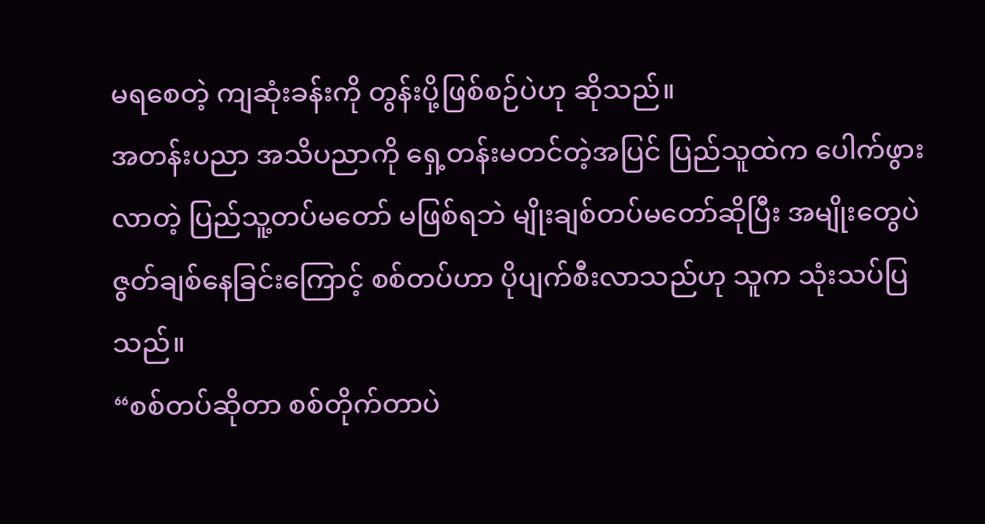မရစေတဲ့ ကျဆုံးခန်းကို တွန်းပို့ဖြစ်စဉ်ပဲဟု ဆိုသည်။
အတန်းပညာ အသိပညာကို ရှေ့တန်းမတင်တဲ့အပြင် ပြည်သူထဲက ပေါက်ဖွားလာတဲ့ ပြည်သူ့တပ်မတော် မဖြစ်ရဘဲ မျိုးချစ်တပ်မတော်ဆိုပြီး အမျိုးတွေပဲ ဇွတ်ချစ်နေခြင်းကြောင့် စစ်တပ်ဟာ ပိုပျက်စီးလာသည်ဟု သူက သုံးသပ်ပြသည်။
“စစ်တပ်ဆိုတာ စစ်တိုက်တာပဲ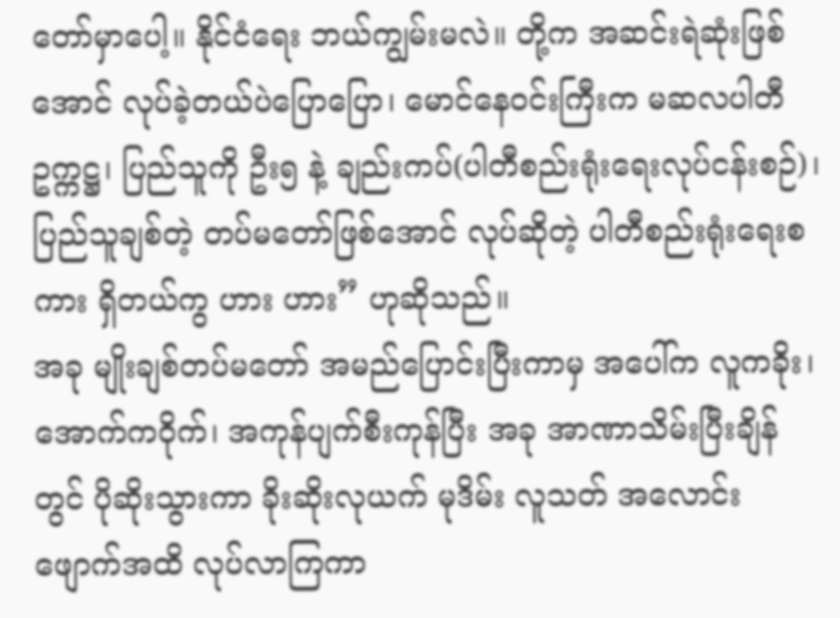တော်မှာပေါ့။ နိုင်ငံရေး ဘယ်ကျွမ်းမလဲ။ တို့က အဆင်းရဲဆုံးဖြစ်အောင် လုပ်ခဲ့တယ်ပဲပြောပြော၊ မောင်နေဝင်းကြီးက မဆလပါတီဥက္ကဋ္ဌ၊ ပြည်သူကို ဦး၅ နဲ့ ချည်းကပ်(ပါတီစည်းရုံးရေးလုပ်ငန်းစဉ်)၊ ပြည်သူချစ်တဲ့ တပ်မတော်ဖြစ်အောင် လုပ်ဆိုတဲ့ ပါတီစည်းရုံးရေးစကား ရှိတယ်ကွ ဟား ဟား” ဟုဆိုသည်။
အခု မျိုးချစ်တပ်မတော် အမည်ပြောင်းပြီးကာမှ အပေါ်က လူကခိုး၊ အောက်ကဝိုက်၊ အကုန်ပျက်စီးကုန်ပြီး အခု အာဏာသိမ်းပြီးချိန်တွင် ပိုဆိုးသွားကာ ခိုးဆိုးလုယက် မုဒိမ်း လူသတ် အလောင်းဖျောက်အထိ လုပ်လာကြကာ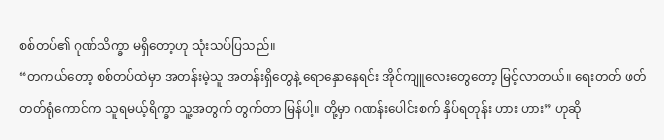စစ်တပ်၏ ဂုဏ်သိက္ခာ မရှိတော့ဟု သုံးသပ်ပြသည်။
“တကယ်တော့ စစ်တပ်ထဲမှာ အတန်းမဲ့သူ အတန်းရှိတွေနဲ့ ရောနှောနေရင်း အိုင်ကျူလေးတွေတော့ မြင့်လာတယ်။ ရေးတတ် ဖတ်တတ်ရုံကောင်က သူရမယ့်ရိက္ခာ သူ့အတွက် တွက်တာ မြန်ပါ့။ တို့မှာ ဂဏန်းပေါင်းစက် နှိပ်ရတုန်း ဟား ဟား” ဟုဆို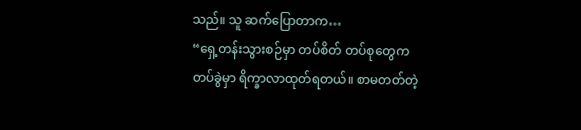သည်။ သူ ဆက်ပြောတာက…
“ရှေ့တန်းသွားစဉ်မှာ တပ်စိတ် တပ်စုတွေက တပ်ခွဲမှာ ရိက္ခာလာထုတ်ရတယ်။ စာမတတ်တဲ့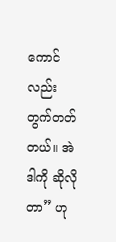ကောင်လည်း တွက်တတ်တယ်။ အဲဒါကို ဆိုလိုတာ” ဟု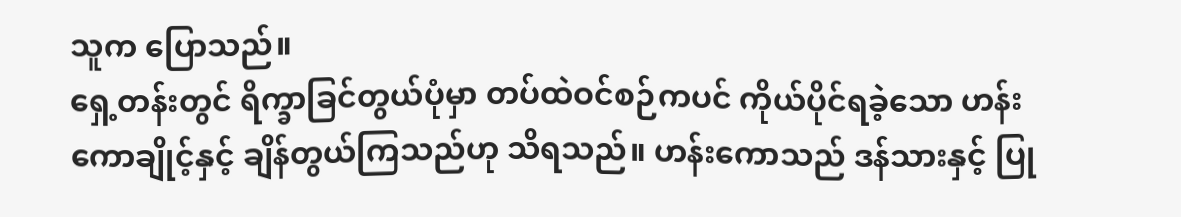သူက ပြောသည်။
ရှေ့တန်းတွင် ရိက္ခာခြင်တွယ်ပုံမှာ တပ်ထဲဝင်စဉ်ကပင် ကိုယ်ပိုင်ရခဲ့သော ဟန်းကောချိုင့်နှင့် ချိန်တွယ်ကြသည်ဟု သိရသည်။ ဟန်းကောသည် ဒန်သားနှင့် ပြု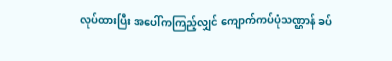လုပ်ထားပြီး အပေါ်ကကြည့်လျှင် ကျောက်ကပ်ပုံသဏ္ဌာန် ခပ်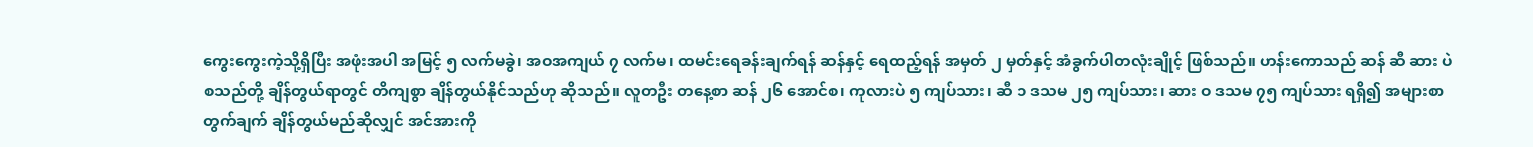ကွေးကွေးကဲ့သို့ရှိပြီး အဖုံးအပါ အမြင့် ၅ လက်မခွဲ၊ အဝအကျယ် ၇ လက်မ၊ ထမင်းရေခန်းချက်ရန် ဆန်နှင့် ရေထည့်ရန် အမှတ် ၂ မှတ်နှင့် အံခွက်ပါတလုံးချိုင့် ဖြစ်သည်။ ဟန်းကောသည် ဆန် ဆီ ဆား ပဲ စသည်တို့ ချိန်တွယ်ရာတွင် တိကျစွာ ချိန်တွယ်နိုင်သည်ဟု ဆိုသည်။ လူတဦး တနေ့စာ ဆန် ၂၆ အောင်စ၊ ကုလားပဲ ၅ ကျပ်သား၊ ဆီ ၁ ဒသမ ၂၅ ကျပ်သား၊ ဆား ဝ ဒသမ ၇၅ ကျပ်သား ရရှိ၍ အများစာ တွက်ချက် ချိန်တွယ်မည်ဆိုလျှင် အင်အားကို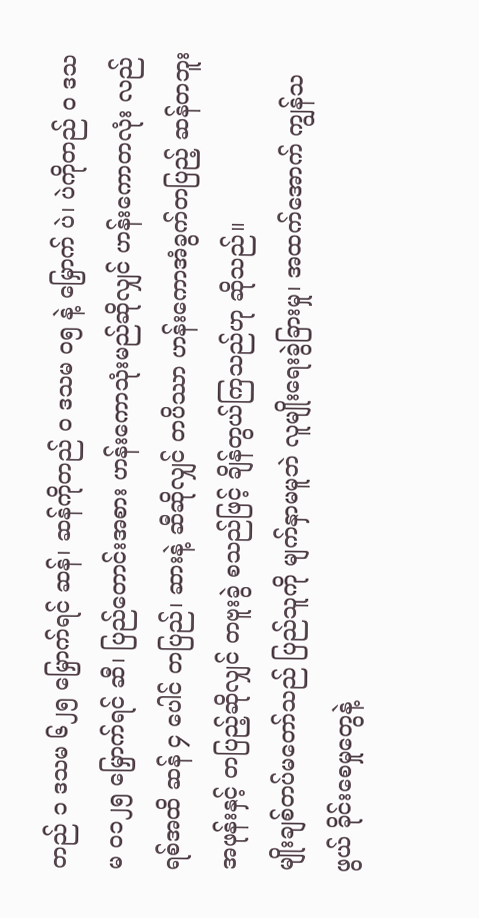တည် ၁ ဒသမ ၆၂၅ မြှောက်ရင် ဆန်၊ ဆန်ကိုတည် ၀ ဒသမ ၀၅ နဲ့ မြှောက် ပဲ၊ ပဲကိုတည် ဝ ဒသမ ၀၁၂၅ မြှောက်ရင် ဆီ၊ ပြည်တောင်းအစား ဟန်းကောသုံးမည်ဆိုလျှင် ဟန်းကောတလုံး လည်ရစ်အထိ ဆန် ၄ ပေါင် တပြည်၊ ဆားနဲ့ ဆီဆိုလျှင် တပိဿာ ဟန်းကောအံခွက်တပြည့် ဆန်တဘူး အဖုန်းနှင့် တပြည့်ဆိုလျှင် တဗူးခွဲ စသည်ဖြင့် ချိန်တွယ်ကြသည်ဟု ဆိုသည်။
မျိုးချစ်တပ်မတော်သည် ပြည်သူကို မျက်နှာမမူဘဲ လူမျိုးရေးခွဲခြားမှု၊ အထက်အောက် ကျွန်သဖွယ် ခိုင်းစေမှုတွေနဲ့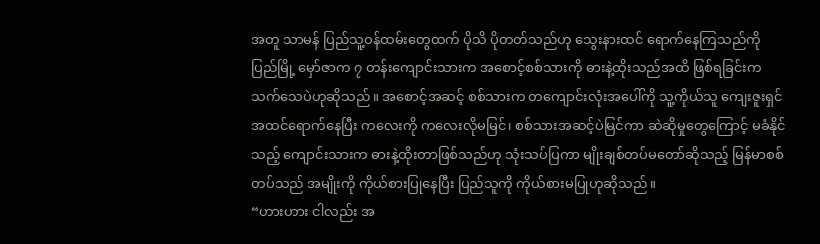အတူ သာမန် ပြည်သူ့ဝန်ထမ်းတွေထက် ပိုသိ ပိုတတ်သည်ဟု သွေးနားထင် ရောက်နေကြသည်ကို ပြည်မြို့ မှော်ဇာက ၇ တန်းကျောင်းသားက အစောင့်စစ်သားကို ဓားနဲ့ထိုးသည်အထိ ဖြစ်ရခြင်းက သက်သေပဲဟုဆိုသည်။ အစောင့်အဆင့် စစ်သားက တကျောင်းလုံးအပေါ်ကို သူ့ကိုယ်သူ ကျေးဇူးရှင် အထင်ရောက်နေပြီး ကလေးကို ကလေးလိုမမြင်၊ စစ်သားအဆင့်ပဲမြင်ကာ ဆဲဆိုမှုတွေကြောင့် မခံနိုင်သည့် ကျောင်းသားက ဓားနဲ့ထိုးတာဖြစ်သည်ဟု သုံးသပ်ပြကာ မျိုးချစ်တပ်မတော်ဆိုသည့် မြန်မာစစ်တပ်သည် အမျိုးကို ကိုယ်စားပြုနေပြီး ပြည်သူကို ကိုယ်စားမပြုဟုဆိုသည်။
“ဟားဟား ငါလည်း အ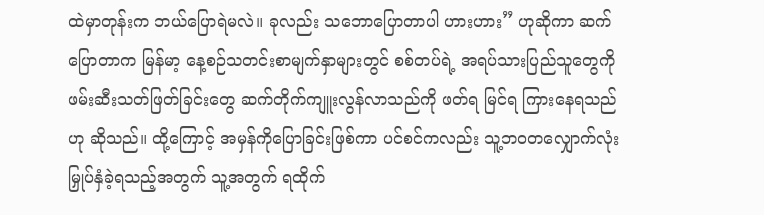ထဲမှာတုန်းက ဘယ်ပြောရဲမလဲ။ ခုလည်း သဘောပြောတာပါ ဟားဟား” ဟုဆိုကာ ဆက်ပြောတာက မြန်မာ့ နေ့စဉ်သတင်းစာမျက်နှာများတွင် စစ်တပ်ရဲ့ အရပ်သားပြည်သူတွေကို ဖမ်းဆီးသတ်ဖြတ်ခြင်းတွေ ဆက်တိုက်ကျူးလွန်လာသည်ကို ဖတ်ရ မြင်ရ ကြားနေရသည်ဟု ဆိုသည်။ ထို့ကြောင့် အမှန်ကိုပြောခြင်းဖြစ်ကာ ပင်စင်ကလည်း သူ့ဘဝတလျှောက်လုံး မြှုပ်နှံခဲ့ရသည့်အတွက် သူ့အတွက် ရထိုက်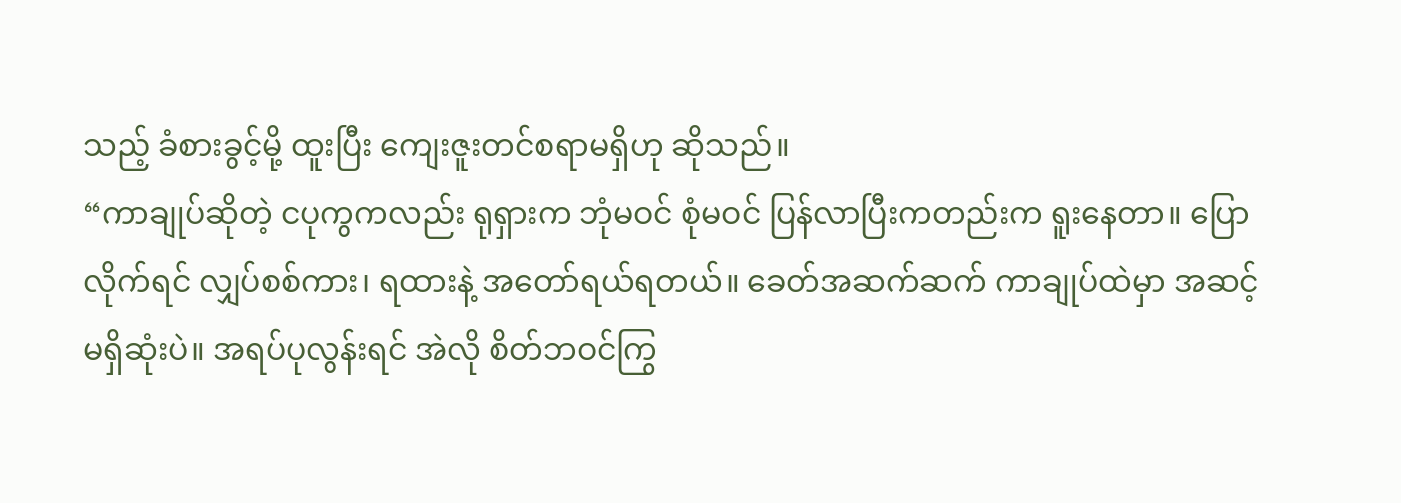သည့် ခံစားခွင့်မို့ ထူးပြီး ကျေးဇူးတင်စရာမရှိဟု ဆိုသည်။
“ကာချုပ်ဆိုတဲ့ ငပုကွကလည်း ရုရှားက ဘုံမဝင် စုံမဝင် ပြန်လာပြီးကတည်းက ရူးနေတာ။ ပြောလိုက်ရင် လျှပ်စစ်ကား၊ ရထားနဲ့ အတော်ရယ်ရတယ်။ ခေတ်အဆက်ဆက် ကာချုပ်ထဲမှာ အဆင့်မရှိဆုံးပဲ။ အရပ်ပုလွန်းရင် အဲလို စိတ်ဘဝင်ကြွ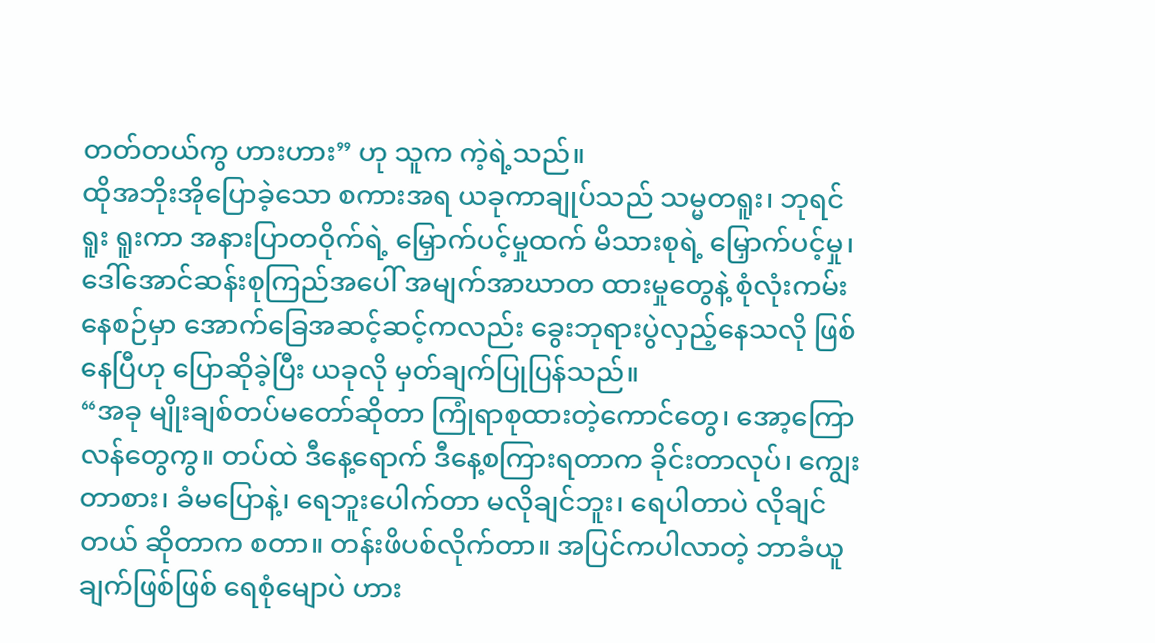တတ်တယ်ကွ ဟားဟား” ဟု သူက ကဲ့ရဲ့သည်။
ထိုအဘိုးအိုပြောခဲ့သော စကားအရ ယခုကာချုပ်သည် သမ္မတရူး၊ ဘုရင်ရူး ရူးကာ အနားပြာတဝိုက်ရဲ့ မြှောက်ပင့်မှုထက် မိသားစုရဲ့ မြှောက်ပင့်မှု၊ ဒေါ်အောင်ဆန်းစုကြည်အပေါ် အမျက်အာဃာတ ထားမှုတွေနဲ့ စုံလုံးကမ်းနေစဉ်မှာ အောက်ခြေအဆင့်ဆင့်ကလည်း ခွေးဘုရားပွဲလှည့်နေသလို ဖြစ်နေပြီဟု ပြောဆိုခဲ့ပြီး ယခုလို မှတ်ချက်ပြုပြန်သည်။
“အခု မျိုးချစ်တပ်မတော်ဆိုတာ ကြုံရာစုထားတဲ့ကောင်တွေ၊ အော့ကြောလန်တွေကွ။ တပ်ထဲ ဒီနေ့ရောက် ဒီနေ့စကြားရတာက ခိုင်းတာလုပ်၊ ကျွေးတာစား၊ ခံမပြောနဲ့၊ ရေဘူးပေါက်တာ မလိုချင်ဘူး၊ ရေပါတာပဲ လိုချင်တယ် ဆိုတာက စတာ။ တန်းဖိပစ်လိုက်တာ။ အပြင်ကပါလာတဲ့ ဘာခံယူချက်ဖြစ်ဖြစ် ရေစုံမျောပဲ ဟား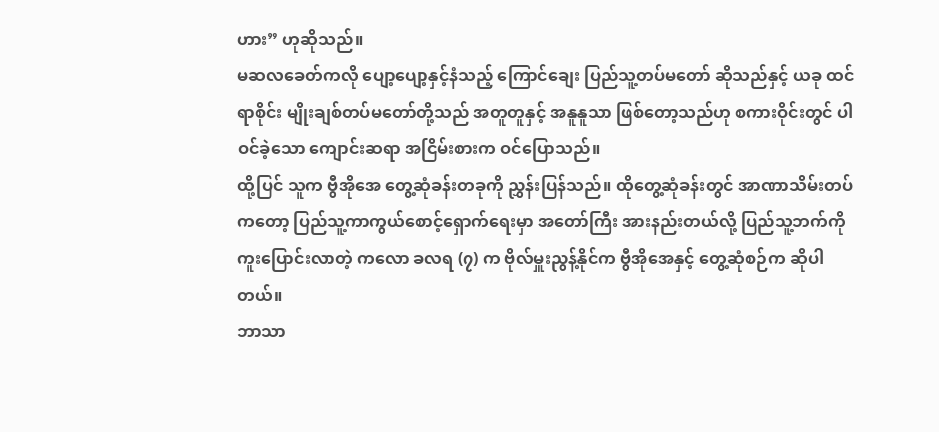ဟား” ဟုဆိုသည်။
မဆလခေတ်ကလို ပျော့ပျော့နှင့်နံသည့် ကြောင်ချေး ပြည်သူ့တပ်မတော် ဆိုသည်နှင့် ယခု ထင်ရာစိုင်း မျိုးချစ်တပ်မတော်တို့သည် အတူတူနှင့် အနူနူသာ ဖြစ်တော့သည်ဟု စကားဝိုင်းတွင် ပါဝင်ခဲ့သော ကျောင်းဆရာ အငြိမ်းစားက ဝင်ပြောသည်။
ထို့ပြင် သူက ဗွီအိုအေ တွေ့ဆုံခန်းတခုကို ညွှန်းပြန်သည်။ ထိုတွေ့ဆုံခန်းတွင် အာဏာသိမ်းတပ်ကတော့ ပြည်သူ့ကာကွယ်စောင့်ရှောက်ရေးမှာ အတော်ကြီး အားနည်းတယ်လို့ ပြည်သူ့ဘက်ကို ကူးပြောင်းလာတဲ့ ကလော ခလရ (၇) က ဗိုလ်မှူးညွန့်နိုင်က ဗွီအိုအေနှင့် တွေ့ဆုံစဉ်က ဆိုပါတယ်။
ဘာသာ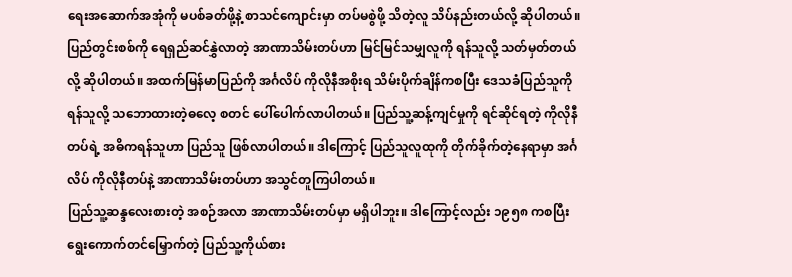ရေးအဆောက်အအုံကို မပစ်ခတ်ဖို့နဲ့ စာသင်ကျောင်းမှာ တပ်မစွဲဖို့ သိတဲ့လူ သိပ်နည်းတယ်လို့ ဆိုပါတယ်။ ပြည်တွင်းစစ်ကို ရေရှည်ဆင်နွှဲလာတဲ့ အာဏာသိမ်းတပ်ဟာ မြင်မြင်သမျှလူကို ရန်သူလို့ သတ်မှတ်တယ်လို့ ဆိုပါတယ်။ အထက်မြန်မာပြည်ကို အင်္ဂလိပ် ကိုလိုနီအစိုးရ သိမ်းပိုက်ချိန်ကစပြီး ဒေသခံပြည်သူကို ရန်သူလို့ သဘောထားတဲ့ဓလေ့ စတင် ပေါ်ပေါက်လာပါတယ်။ ပြည်သူ့ဆန့်ကျင်မှုကို ရင်ဆိုင်ရတဲ့ ကိုလိုနီတပ်ရဲ့ အဓိကရန်သူဟာ ပြည်သူ ဖြစ်လာပါတယ်။ ဒါကြောင့် ပြည်သူလူထုကို တိုက်ခိုက်တဲ့နေရာမှာ အင်္ဂလိပ် ကိုလိုနီတပ်နဲ့ အာဏာသိမ်းတပ်ဟာ အသွင်တူကြပါတယ်။
ပြည်သူ့ဆန္ဒလေးစားတဲ့ အစဉ်အလာ အာဏာသိမ်းတပ်မှာ မရှိပါဘူး။ ဒါကြောင့်လည်း ၁၉၅၈ ကစပြီး ရွေးကောက်တင်မြှောက်တဲ့ ပြည်သူ့ကိုယ်စား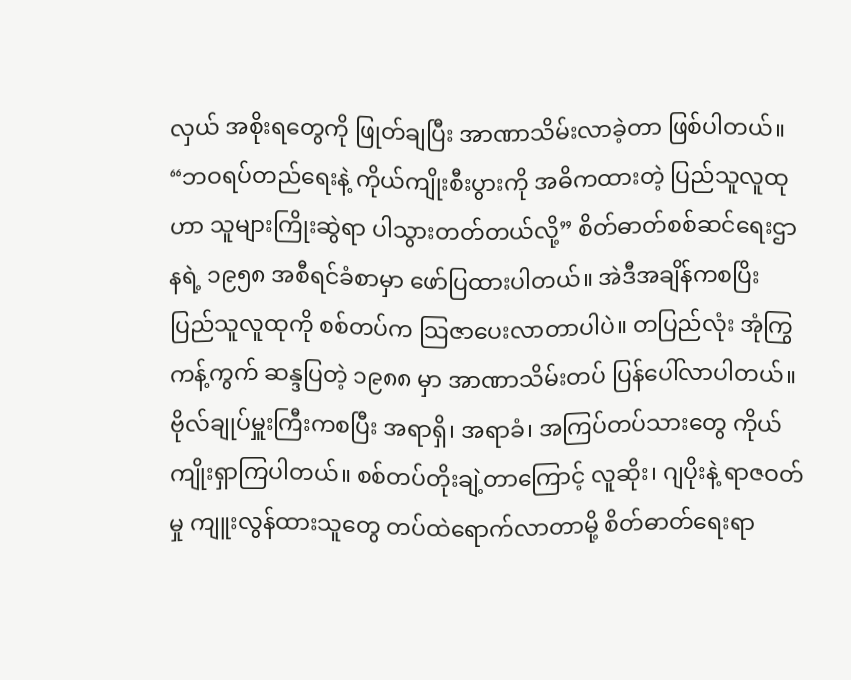လှယ် အစိုးရတွေကို ဖြုတ်ချပြီး အာဏာသိမ်းလာခဲ့တာ ဖြစ်ပါတယ်။ “ဘဝရပ်တည်ရေးနဲ့ ကိုယ်ကျိုးစီးပွားကို အဓိကထားတဲ့ ပြည်သူလူထုဟာ သူများကြိုးဆွဲရာ ပါသွားတတ်တယ်လို့” စိတ်ဓာတ်စစ်ဆင်ရေးဌာနရဲ့ ၁၉၅၈ အစီရင်ခံစာမှာ ဖော်ပြထားပါတယ်။ အဲဒီအချိန်ကစပြိး ပြည်သူလူထုကို စစ်တပ်က သြဇာပေးလာတာပါပဲ။ တပြည်လုံး အုံကြွ ကန့်ကွက် ဆန္ဒပြတဲ့ ၁၉၈၈ မှာ အာဏာသိမ်းတပ် ပြန်ပေါ်လာပါတယ်။ ဗိုလ်ချုပ်မှူးကြီးကစပြီး အရာရှိ၊ အရာခံ၊ အကြပ်တပ်သားတွေ ကိုယ်ကျိုးရှာကြပါတယ်။ စစ်တပ်တိုးချဲ့တာကြောင့် လူဆိုး၊ ဂျပိုးနဲ့ ရာဇဝတ်မှု ကျူးလွန်ထားသူတွေ တပ်ထဲရောက်လာတာမို့ စိတ်ဓာတ်ရေးရာ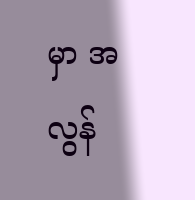မှာ အလွန်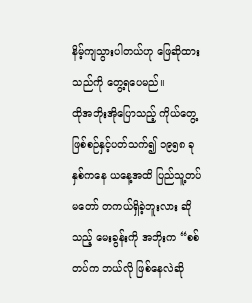နိမ့်ကျသွားပါတယ်ဟု ဖြေဆိုထားသည်ကို တွေ့ရပေမည်။
ထိုအဘိုးအိုပြောသည့် ကိုယ်တွေ့ဖြစ်စဉ်နှင့်ပတ်သက်၍ ၁၉၅၈ ခုနှစ်ကနေ ယနေ့အထိ ပြည်သူ့တပ်မတော် တကယ်ရှိခဲ့ဘူးလား ဆိုသည့် မေးခွန်းကို အဘိုးက “စစ်တပ်က ဘယ်လို ဖြစ်နေလဲဆို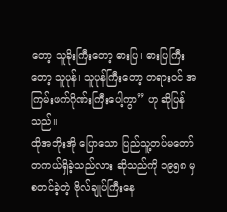တော့ သူခိုးကြီးတော့ ဓားပြ၊ ဓားပြကြီးတော့ သူပုန်၊ သူပုန်ကြီးတော့ တရားဝင် အကြမ်းဖက်ဂိုဏ်းကြီးပေါ့ကွာ” ဟု ဆိုပြန်သည်။
ထိုအဘိုးအို ပြောသော ပြည်သူ့တပ်မတော် တကယ်ရှိခဲ့သည်လား ဆိုသည်ကို ၁၉၅၈ မှ စတင်ခဲ့တဲ့ ဗိုလ်ချုပ်ကြီးနေ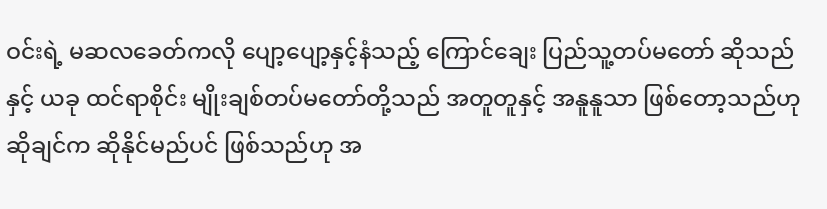ဝင်းရဲ့ မဆလခေတ်ကလို ပျော့ပျော့နှင့်နံသည့် ကြောင်ချေး ပြည်သူ့တပ်မတော် ဆိုသည်နှင့် ယခု ထင်ရာစိုင်း မျိုးချစ်တပ်မတော်တို့သည် အတူတူနှင့် အနူနူသာ ဖြစ်တော့သည်ဟု ဆိုချင်က ဆိုနိုင်မည်ပင် ဖြစ်သည်ဟု အ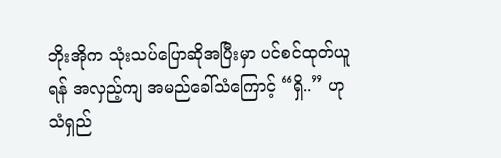ဘိုးအိုက သုံးသပ်ပြောဆိုအပြီးမှာ ပင်စင်ထုတ်ယူရန် အလှည့်ကျ အမည်ခေါ်သံကြောင့် “ရှိ..” ဟု သံရှည်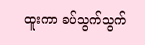ထူးကာ ခပ်သွက်သွက်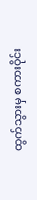ထွက်သွားမှ စကားဝိုင်း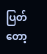ပြတ်တော့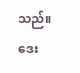သည်။
ဒေး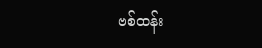ဗစ်ထန်း